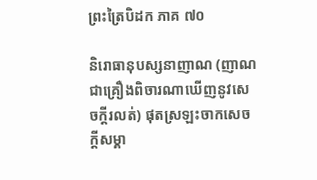ព្រះត្រៃបិដក ភាគ ៧០

និរោធានុបស្សនាញាណ (ញាណជាគ្រឿងពិចារណាឃើញនូវសេចក្ដីរលត់) ផុតស្រឡះចាកសេចក្ដីសម្គា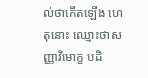ល់ថាកើតឡើង ហេតុនោះ ឈ្មោះថាសញ្ញាវិមោក្ខ បដិ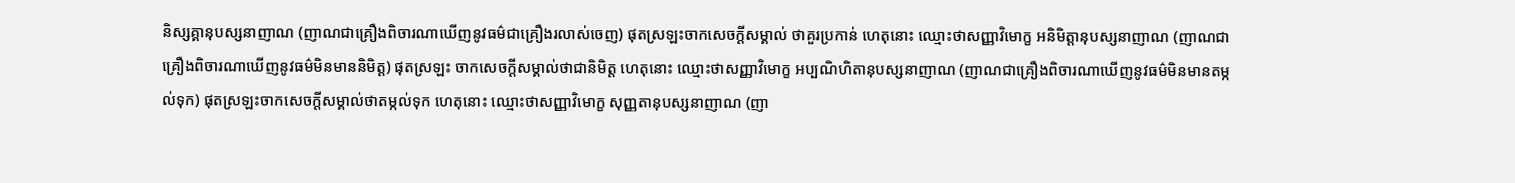និស្សគ្គានុបស្សនាញាណ (ញាណជាគ្រឿងពិចារណាឃើញនូវធម៌ជាគ្រឿងរលាស់ចេញ) ផុតស្រឡះចាកសេចក្ដីសម្គាល់ ថាគួរប្រកាន់ ហេតុនោះ ឈ្មោះថាសញ្ញាវិមោក្ខ អនិមិត្តានុបស្សនាញាណ (ញាណជាគ្រឿងពិចារណាឃើញនូវធម៌មិនមាននិមិត្ត) ផុតស្រឡះ ចាកសេចក្ដីសម្គាល់ថាជានិមិត្ត ហេតុនោះ ឈ្មោះថាសញ្ញាវិមោក្ខ អប្បណិហិតានុបស្សនាញាណ (ញាណជាគ្រឿងពិចារណាឃើញនូវធម៌មិនមានតម្កល់ទុក) ផុតស្រឡះចាកសេចក្ដីសម្គាល់ថាតម្កល់ទុក ហេតុនោះ ឈ្មោះថាសញ្ញាវិមោក្ខ សុញ្ញតានុបស្សនាញាណ (ញា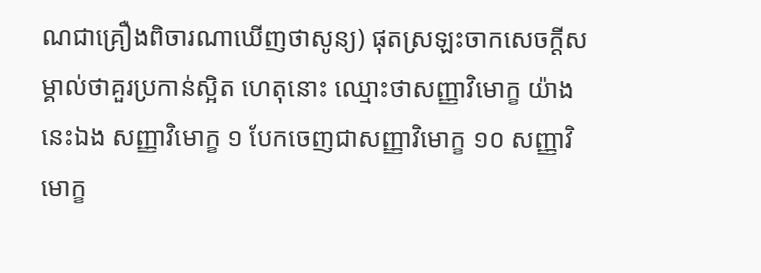ណជាគ្រឿងពិចារណាឃើញថាសូន្យ) ផុតស្រឡះចាកសេចក្ដីសម្គាល់ថាគួរប្រកាន់ស្អិត ហេតុនោះ ឈ្មោះថាសញ្ញាវិមោក្ខ យ៉ាងនេះឯង សញ្ញាវិមោក្ខ ១ បែកចេញជាសញ្ញាវិមោក្ខ ១០ សញ្ញាវិមោក្ខ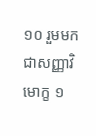១០ រួមមកជាសញ្ញាវិមោក្ខ ១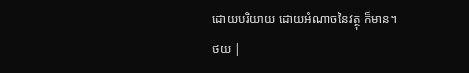ដោយបរិយាយ ដោយអំណាចនៃវត្ថុ ក៏មាន។
ថយ |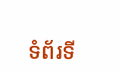ទំព័រទី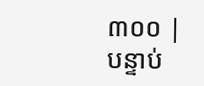៣០០ | បន្ទាប់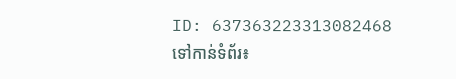ID: 637363223313082468
ទៅកាន់ទំព័រ៖